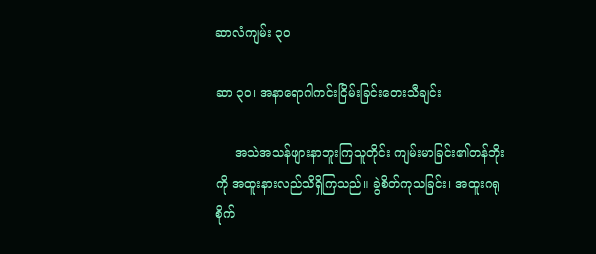ဆာလံကျမ်း ၃၀

ဆာ ၃၀၊ အနာရောဂါကင်းငြိမ်းခြင်းတေးသီချင်း

     အသဲအသန်ဖျားနာဘူးကြသူတိုင်း ကျမ်းမာခြင်း၏တန်ဘိုးကို အထူးနားလည်သိရှိကြသည်။ ခွဲစိတ်ကုသခြင်း၊ အထူးဂရုစိုက်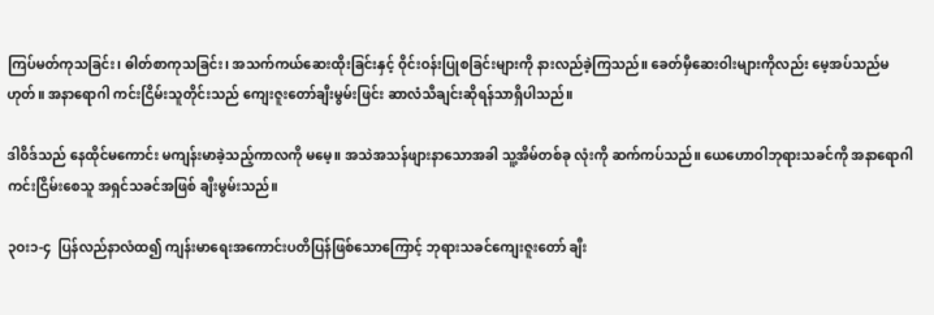ကြပ်မတ်ကုသခြင်း၊ ဓါတ်စာကုသခြင်း၊ အသက်ကယ်ဆေးထိုးခြင်းနှင့် ဝိုင်းဝန်းပြုစခြင်းများကို နားလည်ခဲ့ကြသည်။ ခေတ်မှီဆေးဝါးများကိုလည်း မေ့အပ်သည်မဟုတ်။ အနာရောဂါ ကင်းငြိမ်းသူတိုင်းသည် ကျေးဇူးတော်ချီးမွမ်းဖြင်း ဆာလံသီချင်းဆိုရန်သာရှိပါသည်။

ဒါဝိဒ်သည် နေထိုင်မကောင်း မကျန်းမာခဲ့သည့်ကာလကို မမေ့။ အသဲအသန်ဖျားနာသောအခါ သူ့အိမ်တစ်ခု လုံးကို ဆက်ကပ်သည်။ ယေဟောဝါဘုရားသခင်ကို အနာရောဂါကင်းငြိမ်းစေသူ အရှင်သခင်အဖြစ် ချီးမွမ်းသည်။

၃ဝး၁-၄  ပြန်လည်နာလံထ၍ ကျန်းမာရေးအကောင်းပတိပြန်ဖြစ်သောကြောင့် ဘုရားသခင်ကျေးဇူးတော် ချီး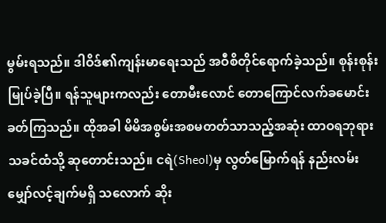မွမ်းရသည်။ ဒါဝိဒ်၏ကျန်းမာရေးသည် အဝီစိတိုင်ရောက်ခဲ့သည်။ စုန်းစုန်းမြုပ်ခဲ့ပြီ။ ရန်သူများကလည်း တောမီးလောင် တောကြောင်လက်ခမောင်းခတ်ကြသည်။ ထိုအခါ မိမိအစွမ်းအစမတတ်သာသည့်အဆုံး ထာဝရဘုရားသခင်ထံသို့ ဆုတောင်းသည်။ ငရဲ(Sheol)မှ လွတ်မြောက်ရန် နည်းလမ်း မျှော်လင့်ချက်မရှိ သလောက် ဆိုး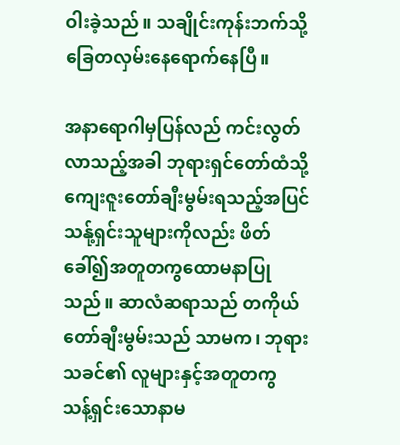ဝါးခဲ့သည်။ သချိုင်းကုန်းဘက်သို့ ခြေတလှမ်းနေရောက်နေပြီ။

အနာရောဂါမှပြန်လည် ကင်းလွတ်လာသည့်အခါ ဘုရားရှင်တော်ထံသို့ ကျေးဇူးတော်ချီးမွမ်းရသည့်အပြင် သန်ု့ရှင်းသူများကိုလည်း ဖိတ်ခေါ်၍အတူတကွထောမနာပြုသည်။ ဆာလံဆရာသည် တကိုယ်တော်ချီးမွမ်းသည် သာမက၊ ဘုရားသခင်၏ လူများနှင့်အတူတကွ သန့်ရှင်းသောနာမ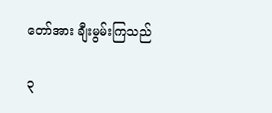တော်အား ချီးမွမ်းကြသည်

၃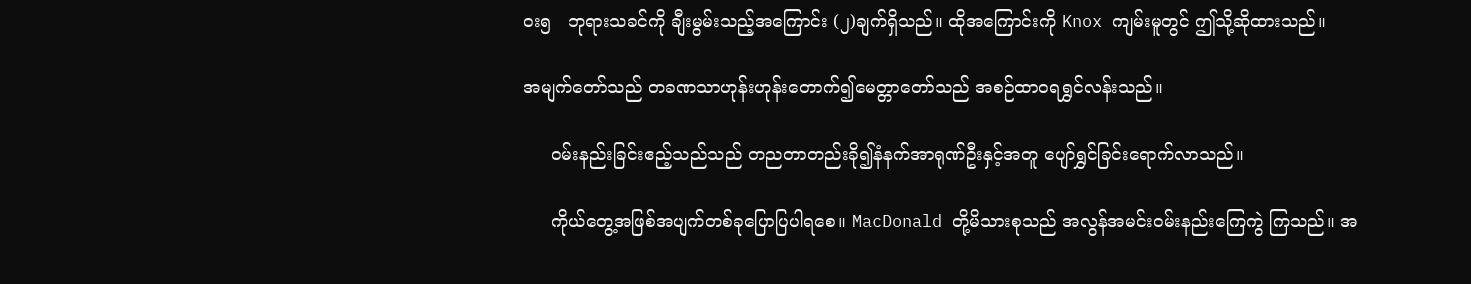ဝး၅   ဘုရားသခင်ကို ချီးမွမ်းသည့်အကြောင်း (၂)ချက်ရှိသည်။ ထိုအကြောင်းကို Knox ကျမ်းမူတွင် ဤသို့ဆိုထားသည်။

အမျက်တော်သည် တခဏသာဟုန်းဟုန်းတောက်၍မေတ္တာတော်သည် အစဉ်ထာဝရရွှင်လန်းသည်။

     ဝမ်းနည်းခြင်းဧည့်သည်သည် တညတာတည်းခို၍နံနက်အာရုဏ်ဦးနှင့်အတူ ပျော်ရွှင်ခြင်းရောက်လာသည်။

     ကိုယ်တွေ့အဖြစ်အပျက်တစ်ခုပြောပြပါရစေ။ MacDonald တို့မိသားစုသည် အလွန်အမင်းဝမ်းနည်းကြေကွဲ ကြသည်။ အ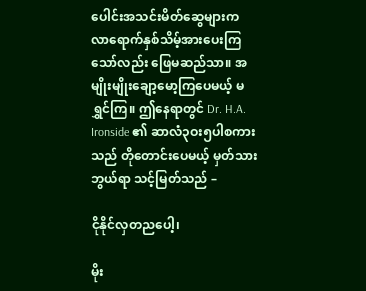ပေါင်းအသင်းမိတ်ဆွေများက လာရောက်နှစ်သိမ့်အားပေးကြသော်လည်း ဖြေမဆည်သာ။ အမျိုးမျိုးချော့မော့ကြပေမယ့် မရွှင်ကြ။ ဤနေရာတွင် Dr. H.A. Ironside ၏ ဆာလံ၃ဝး၅ပါစကားသည် တိုတောင်းပေမယ့် မှတ်သားဘွယ်ရာ သင့်မြတ်သည် –

ငိုနိုင်လှတညပေါ့၊

မိုး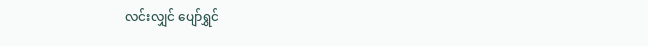လင်းလျှင် ပျော်ရွှင်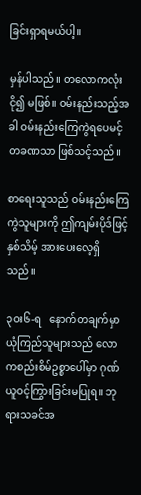ခြင်းရှာရမယ်ပါ့။

မှန်ပါသည်။ တလောကလုံး ငို၍ မဖြစ်။ ဝမ်းနည်းသည့်အခါ ဝမ်းနည်းကြေကွဲရပေမင့် တခဏသာ ဖြစ်သင့်သည်။

စာရေးသူသည် ဝမ်းနည်းကြေကွဲသူများကို ဤကျမ်းပိုဒ်ဖြင့်နှစ်သိမ့် အားပေးလေ့ရှိသည်။

၃ဝး၆-ရ   နောက်တချက်မှာ ယုံကြည်သူများသည် လောကစည်းစိမ်ဥစ္စာပေါ်မှာ ဂုဏ်ယူဝင့်ကြွားခြင်းမပြုရ။ ဘုရားသခင်အ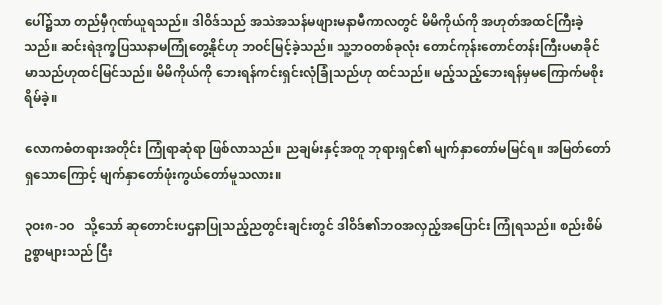ပေါ်၌သာ တည်မှီဂုဏ်ယူရသည်။ ဒါဝိဒ်သည် အသဲအသန်မဖျားမနာမီကာလတွင် မိမိကိုယ်ကို အဟုတ်အထင်ကြီးခဲ့သည်။ ဆင်းရဲဒုက္ခပြဿနာမကြုံတွေ့နိုင်ဟု ဘဝင်မြင့်ခဲ့သည်။ သူ့ဘဝတစ်ခုလုံး တောင်ကုန်းတောင်တန်းကြီးပမာခိုင်မာသည်ဟုထင်မြင်သည်။ မိမိကိုယ်ကို ဘေးရန်ကင်းရှင်းလုံခြုံသည်ဟု ထင်သည်။ မည့်သည့်ဘေးရန်မှမကြောက်မစိုးရိမ်ခဲ့။

လောကဓံတရားအတိုင်း ကြုံရာဆုံရာ ဖြစ်လာသည်။ ညချမ်းနှင့်အတူ ဘုရားရှင်၏ မျက်နှာတော်မမြင်ရ။ အမြတ်တော်ရှသောကြောင့် မျက်နှာတော်ဖုံးကွယ်တော်မူသလား။

၃ဝး၈-၁ဝ   သို့သော် ဆုတောင်းပဌနာပြုသည့်ညတွင်းချင်းတွင် ဒါဝိဒ်၏ဘဝအလှည့်အပြောင်း ကြုံရသည်။ စည်းစိမ်ဥစ္စာများသည် ငြီး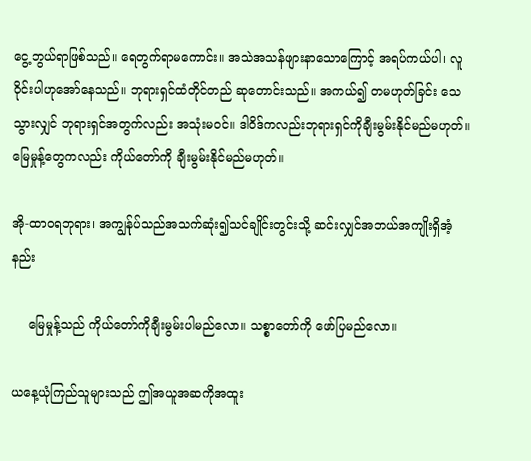ငွေ့ဘွယ်ရာဖြစ်သည်။ ရေတွက်ရာမကောင်း။ အသဲအသန်ဖျားနာသောကြောင့် အရပ်ကယ်ပါ၊ လူဝိုင်းပါဟုအော်နေသည်။ ဘုရားရှင်ထံတိုင်တည် ဆုတောင်းသည်။ အကယ်၍ တမဟုတ်ခြင်း သေသွားလျှင် ဘုရားရှင်အတွက်လည်း အသုံးမဝင်။ ဒါဝိဒ်ကလည်းဘုရားရှင်ကိုချီးမွမ်းနိုင်မည်မဟုတ်။ မြေမှုန့်တွေကလည်း ကိုယ်တော်ကို ချီးမွမ်းနိုင်မည်မဟုတ်။

အို-ထာဝရဘုရား၊ အကျွန်ုပ်သည်အသက်ဆုံး၍သင်ချိုင်းတွင်းသို့ ဆင်းလျှင်အဘယ်အကျိုးရှိအံ့နည်း

    မြေမှုန့်သည် ကိုယ်တော်ကိုချီးမွမ်းပါမည်လော။ သစ္စာတော်ကို ဖော်ပြမည်လော။

ယနေ့ယုံကြည်သူများသည် ဤအယူအဆကိုအထူး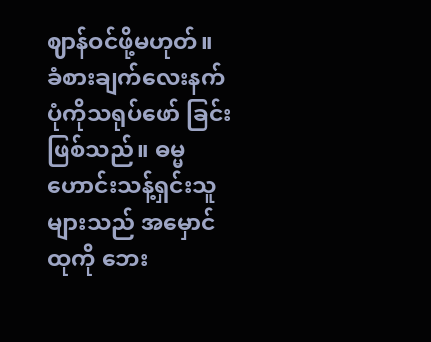ဈာန်ဝင်ဖို့မဟုတ်။ ခံစားချက်လေးနက်ပုံကိုသရုပ်ဖော် ခြင်းဖြစ်သည်။ ဓမ္မဟောင်းသန့်ရှင်းသူများသည် အမှောင်ထုကို ဘေး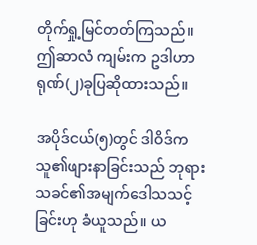တိုက်ရှု့မြင်တတ်ကြသည်။ ဤဆာလံ ကျမ်းက ဥဒါဟာရုဏ်(၂)ခုပြဆိုထားသည်။

အပိုဒ်ငယ်(၅)တွင် ဒါဝိဒ်ကသူ၏ဖျားနာခြင်းသည် ဘုရားသခင်၏အမျက်ဒေါသသင့်ခြင်းဟု ခံယူသည်။ ယ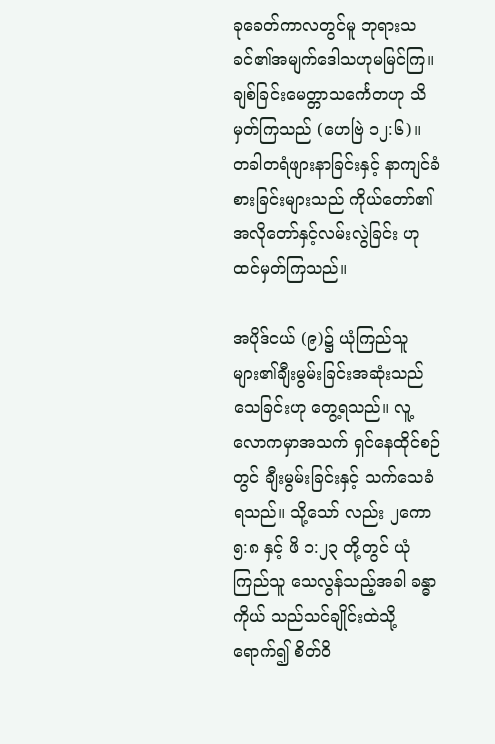ခုခေတ်ကာလတွင်မူ ဘုရားသခင်၏အမျက်ဒေါသဟုမမြင်ကြ။ ချစ်ခြင်းမေတ္တာသင်္ကေတဟု သိမှတ်ကြသည် (ဟေဗြဲ ၁၂:၆)။ တခါတရံဖျားနာခြင်းနှင့် နာကျင်ခံစားခြင်းများသည် ကိုယ်တော်၏ အလိုတော်နှင့်လမ်းလွဲခြင်း ဟု ထင်မှတ်ကြသည်။

အပိုဒ်ငယ် (၉)၌ ယုံကြည်သူများ၏ချီးမွမ်းခြင်းအဆုံးသည် သေခြင်းဟု တွေ့ရသည်။ လူ့လောကမှာအသက် ရှင်နေထိုင်စဉ်တွင် ချီးမွမ်းခြင်းနှင့် သက်သေခံရသည်။ သို့သော် လည်း ၂ကော ၅:၈ နှင့် ဖိ ၁:၂၃ တို့တွင် ယုံကြည်သူ သေလွန်သည့်အခါ ခန္ဓာကိုယ် သည်သင်ချိုင်းထဲသို့ရောက်၍ စိတ်ဝိ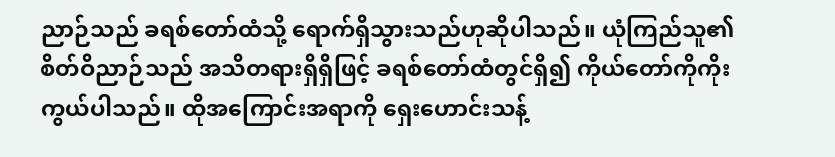ညာဉ်သည် ခရစ်တော်ထံသို့ ရောက်ရှိသွားသည်ဟုဆိုပါသည်။ ယုံကြည်သူ၏ စိတ်ဝိညာဉ်သည် အသိတရားရှိရှိဖြင့် ခရစ်တော်ထံတွင်ရှိ၍ ကိုယ်တော်ကိုကိုးကွယ်ပါသည်။ ထိုအကြောင်းအရာကို ရှေးဟောင်းသန့်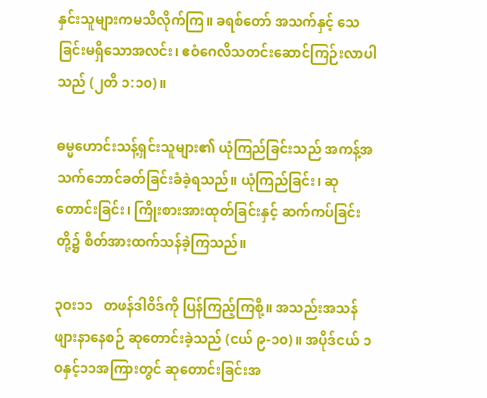နှင်းသူများကမသိလိုက်ကြ။ ခရစ်တော် အသက်နှင့် သေခြင်းမရှိသောအလင်း၊ ဧဝံဂေလိသတင်းဆောင်ကြဉ်းလာပါသည် (၂တိ ၁:၁၀)။

ဓမ္မဟောင်းသန့်ရှင်းသူများ၏ ယုံကြည်ခြင်းသည် အကန့်အသက်ဘောင်ခတ်ခြင်းခံခဲ့ရသည်။ ယုံကြည်ခြင်း၊ ဆုတောင်းခြင်း၊ ကြိုးစားအားထုတ်ခြင်းနှင့် ဆက်ကပ်ခြင်းတို့၌ စိတ်အားထက်သန်ခဲ့ကြသည်။

၃ဝး၁၁   တဖန်ဒါဝိဒ်ကို ပြန်ကြည့်ကြစို့။ အသည်းအသန်ဖျားနာနေစဉ် ဆုတောင်းခဲ့သည် (ငယ် ၉-၁၀)။ အပိုဒ်ငယ် ၁ဝနှင့်၁၁အကြားတွင် ဆုတောင်းခြင်းအ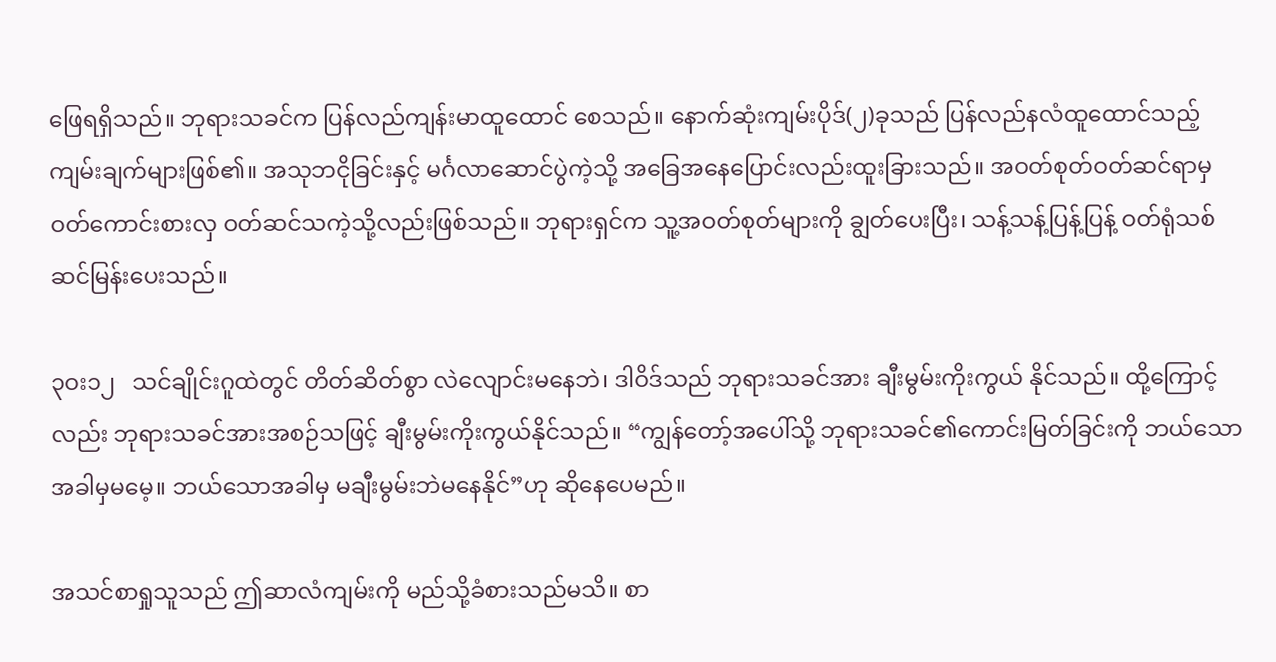ဖြေရရှိသည်။ ဘုရားသခင်က ပြန်လည်ကျန်းမာထူထောင် စေသည်။ နောက်ဆုံးကျမ်းပိုဒ်(၂)ခုသည် ပြန်လည်နလံထူထောင်သည့် ကျမ်းချက်များဖြစ်၏။ အသုဘငိုခြင်းနှင့် မင်္ဂလာဆောင်ပွဲကဲ့သို့ အခြေအနေပြောင်းလည်းထူးခြားသည်။ အဝတ်စုတ်ဝတ်ဆင်ရာမှ ဝတ်ကောင်းစားလှ ဝတ်ဆင်သကဲ့သို့လည်းဖြစ်သည်။ ဘုရားရှင်က သူ့အဝတ်စုတ်များကို ချွတ်ပေးပြီး၊ သန့်သန့်ပြန့်ပြန့် ဝတ်ရုံသစ် ဆင်မြန်းပေးသည်။

၃ဝး၁၂   သင်ချိုင်းဂူထဲတွင် တိတ်ဆိတ်စွာ လဲလျောင်းမနေဘဲ၊ ဒါဝိဒ်သည် ဘုရားသခင်အား ချီးမွမ်းကိုးကွယ် နိုင်သည်။ ထို့ကြောင့်လည်း ဘုရားသခင်အားအစဉ်သဖြင့် ချီးမွမ်းကိုးကွယ်နိုင်သည်။ “ကျွန်တော့်အပေါ်သို့ ဘုရားသခင်၏ကောင်းမြတ်ခြင်းကို ဘယ်သောအခါမှမမေ့။ ဘယ်သောအခါမှ မချီးမွမ်းဘဲမနေနိုင်”ဟု ဆိုနေပေမည်။

အသင်စာရှုသူသည် ဤဆာလံကျမ်းကို မည်သို့ခံစားသည်မသိ။ စာ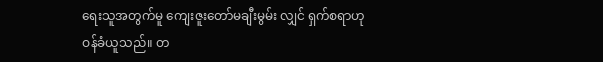ရေးသူအတွက်မူ ကျေးဇူးတော်မချီးမွမ်း လျှင် ရှက်စရာဟုဝန်ခံယူသည်။ တ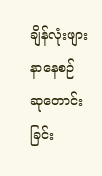ချိန်လုံးဖျားနာနေစဉ် ဆုတောင်းခြင်း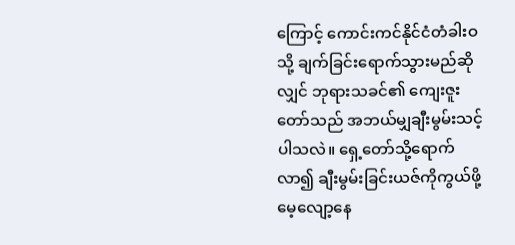ကြောင့် ကောင်းကင်နိုင်ငံတံခါးဝသို့ ချက်ခြင်းရောက်သွားမည်ဆိုလျှင် ဘုရားသခင်၏ ကျေးဇူးတော်သည် အဘယ်မျှချီးမွမ်းသင့်ပါသလဲ။ ရှေ့တော်သို့ရောက်လာ၍ ချီးမွမ်းခြင်းယဇ်ကိုကွယ်ဖို့ မေ့လျော့နေ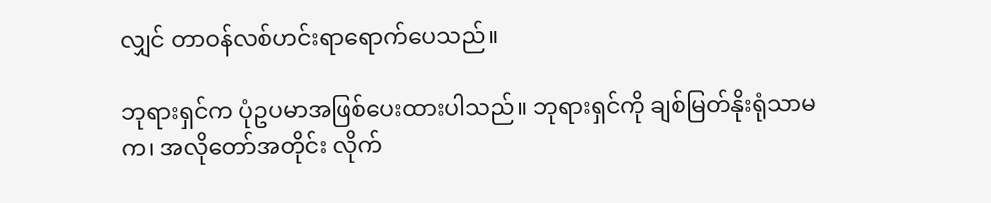လျှင် တာဝန်လစ်ဟင်းရာရောက်ပေသည်။

ဘုရားရှင်က ပုံဥပမာအဖြစ်ပေးထားပါသည်။ ဘုရားရှင်ကို ချစ်မြတ်နိုးရုံသာမက၊ အလိုတော်အတိုင်း လိုက်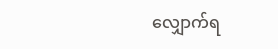လျှောက်ရ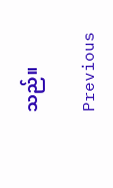သည်။

Previous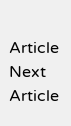Article
Next Article